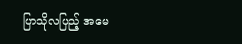ပြာသိုလပြည့် အမေ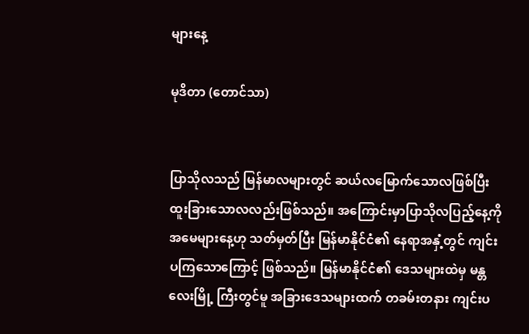များနေ့

မုဒိတာ (တောင်သာ)


ပြာသိုလသည် မြန်မာလများတွင် ဆယ်လမြောက်သောလဖြစ်ပြီး ထူးခြားသောလလည်းဖြစ်သည်။ အကြောင်းမှာပြာသိုလပြည့်နေ့ကို အမေများနေ့ဟု သတ်မှတ်ပြီး မြန်မာနိုင်ငံ၏ နေရာအနှံ့တွင် ကျင်းပကြသောကြောင့် ဖြစ်သည်။ မြန်မာနိုင်ငံ၏ ဒေသများထဲမှ မန္တလေးမြို့ ကြီးတွင်မူ အခြားဒေသများထက် တခမ်းတနား ကျင်းပ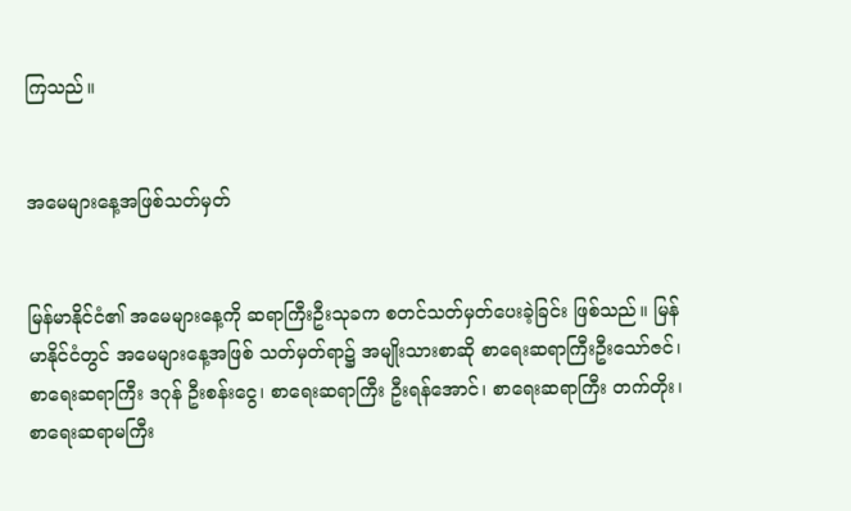ကြသည်။


အမေများနေ့အဖြစ်သတ်မှတ်


မြန်မာနိုင်ငံ၏ အမေများနေ့ကို ဆရာကြီးဦးသုခက စတင်သတ်မှတ်ပေးခဲ့ခြင်း ဖြစ်သည်။ မြန်မာနိုင်ငံတွင် အမေများနေ့အဖြစ် သတ်မှတ်ရာ၌ အမျိုးသားစာဆို စာရေးဆရာကြီးဦးသော်ဇင်၊ စာရေးဆရာကြီး ဒဂုန် ဦးစန်းငွေ၊ စာရေးဆရာကြီး ဦးရန်အောင်၊ စာရေးဆရာကြီး တက်တိုး၊ စာရေးဆရာမကြီး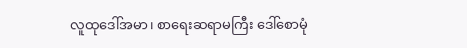လူထုဒေါ်အမာ၊ စာရေးဆရာမကြီး ဒေါ်စောမုံ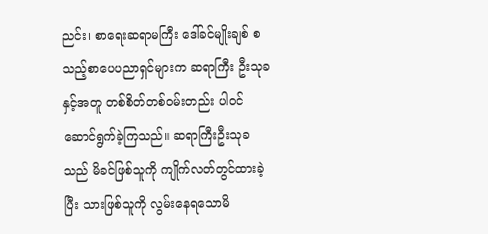ညင်း၊ စာရေးဆရာမကြီး ဒေါ်ခင်မျိုးချစ် စသည့်စာပေပညာရှင်များက ဆရာကြီး ဦးသုခနှင့်အတူ တစ်စိတ်တစ်ဝမ်းတည်း ပါဝင်ဆောင်ရွက်ခဲ့ကြသည်။ ဆရာကြီးဦးသုခသည် မိခင်ဖြစ်သူကို ကျိုက်လတ်တွင်ထားခဲ့ပြီး သားဖြစ်သူကို လွမ်းနေရသောမိ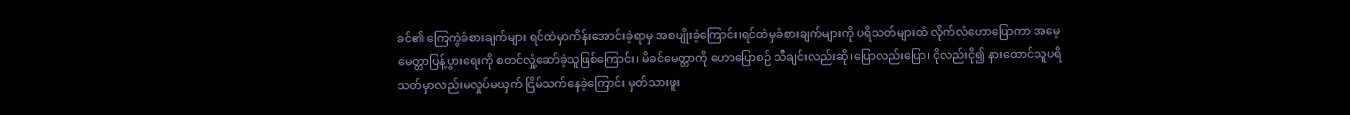ခင်၏ ကြေကွဲခံစားချက်များ ရင်ထဲမှာကိန်းအောင်းခဲ့ရာမှ အစပျိုးခဲ့ကြောင်း၊ရင်ထဲမှခံစားချက်များကို ပရိသတ်များထံ လိုက်လံဟောပြောကာ အမေ့မေတ္တာပြန့်ပွားရေးကို စတင်လှုံ့ဆော်ခဲ့သူဖြစ်ကြောင်း၊ မိခင်မေတ္တာကို ဟောပြောစဉ် သီချင်းလည်းဆို၊ပြောလည်းပြော၊ ငိုလည်းငို၍ နားထောင်သူပရိသတ်မှာလည်းမလှုပ်မယှက် ငြိမ်သက်နေခဲ့ကြောင်း မှတ်သားဖူး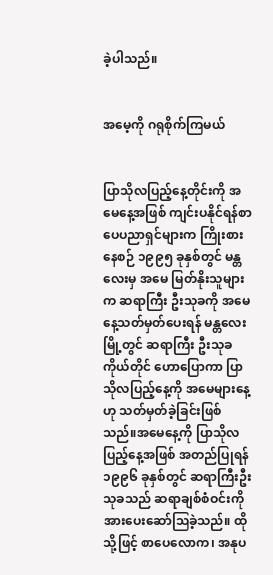ခဲ့ပါသည်။


အမေ့ကို ဂရုစိုက်ကြမယ်


ပြာသိုလပြည့်နေ့တိုင်းကို အမေနေ့အဖြစ် ကျင်းပနိုင်ရန်စာပေပညာရှင်များက ကြိုးစားနေစဉ် ၁၉၉၅ ခုနှစ်တွင် မန္တလေးမှ အမေ မြတ်နိုးသူများက ဆရာကြီး ဦးသုခကို အမေနေ့သတ်မှတ်ပေးရန် မန္တလေးမြို့တွင် ဆရာကြီး ဦးသုခကိုယ်တိုင် ဟောပြောကာ ပြာသိုလပြည့်နေ့ကို အမေများနေ့ဟု သတ်မှတ်ခဲ့ခြင်းဖြစ်သည်။အမေနေ့ကို ပြာသိုလပြည့်နေ့အဖြစ် အတည်ပြုရန် ၁၉၉၆ ခုနှစ်တွင် ဆရာကြီးဦးသုခသည် ဆရာချစ်စံဝင်းကို အားပေးဆော်ဩခဲ့သည်။ ထိုသို့ဖြင့် စာပေလောက၊ အနုပ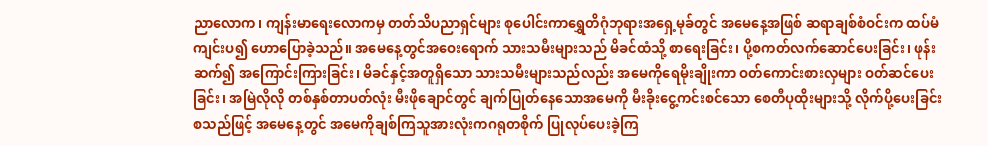ညာလောက၊ ကျန်းမာရေးလောကမှ တတ်သိပညာရှင်များ စုပေါင်းကာရွှေတိဂုံဘုရားအရှေ့မုခ်တွင် အမေနေ့အဖြစ် ဆရာချစ်စံဝင်းက ထပ်မံကျင်းပ၍ ဟောပြောခဲ့သည်။ အမေနေ့တွင်အဝေးရောက် သားသမီးများသည် မိခင်ထံသို့ စာရေးခြင်း၊ ပို့စကတ်လက်ဆောင်ပေးခြင်း၊ ဖုန်းဆက်၍ အကြောင်းကြားခြင်း၊ မိခင်နှင့်အတူရှိသော သားသမီးများသည်လည်း အမေကိုရေမိုးချိုးကာ ဝတ်ကောင်းစားလှများ ဝတ်ဆင်ပေးခြင်း၊ အမြဲလိုလို တစ်နှစ်တာပတ်လုံး မီးဖိုချောင်တွင် ချက်ပြုတ်နေသောအမေကို မီးခိုးငွေ့ကင်းစင်သော စေတီပုထိုးများသို့ လိုက်ပို့ပေးခြင်း စသည်ဖြင့် အမေနေ့တွင် အမေကိုချစ်ကြသူအားလုံးကဂရုတစိုက် ပြုလုပ်ပေးခဲ့ကြ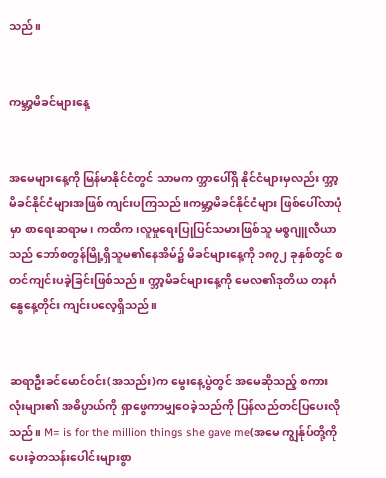သည်။


ကမ္ဘာ့မိခင်များနေ့


အမေများနေ့ကို မြန်မာနိုင်ငံတွင် သာမက က္ဘာပေါ်ရှိ နိုင်ငံများမှလည်း က္ဘာ့မိခင်နိုင်ငံများအဖြစ် ကျင်းပကြသည်။ကမ္ဘာ့မိခင်နိုင်ငံများ ဖြစ်ပေါ်လာပုံမှာ စာရေးဆရာမ၊ ကထိက၊လူမှုရေးပြုပြင်သမားဖြစ်သူ မစ္စဂျူလီယာသည် ဘော်စတွန်မြို့ရှိသူမ၏နေအိမ်၌ မိခင်များနေ့ကို ၁၈၇၂ ခုနှစ်တွင် စတင်ကျင်းပခဲ့ခြင်းဖြစ်သည်။ က္ဘာ့မိခင်များနေ့ကို မေလ၏ဒုတိယ တနင်္ဂနွေနေ့တိုင်း ကျင်းပလေ့ရှိသည်။


ဆရာဦးခင်မောင်ဝင်း(အသည်း)က မွေးနေ့ပွဲတွင် အမေဆိုသည့် စကားလုံးများ၏ အဓိပ္ပာယ်ကို ရှာဖွေကာမျှဝေခဲ့သည်ကို ပြန်လည်တင်ပြပေးလိုသည်။ M= is for the million things she gave me(အမေ ကျွန်ုပ်တို့ကိုပေးခဲ့တသန်းပေါင်းများစွာ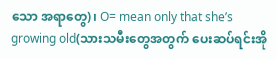သော အရာတွေ)၊ O= mean only that she’s growing old(သားသမီးတွေအတွက် ပေးဆပ်ရင်းအို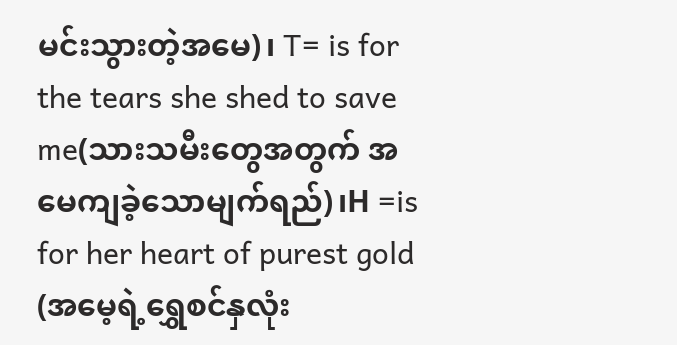မင်းသွားတဲ့အမေ)၊ T= is for the tears she shed to save me(သားသမီးတွေအတွက် အမေကျခဲ့သောမျက်ရည်)၊H =is for her heart of purest gold (အမေ့ရဲ့ရွှေစင်နှလုံး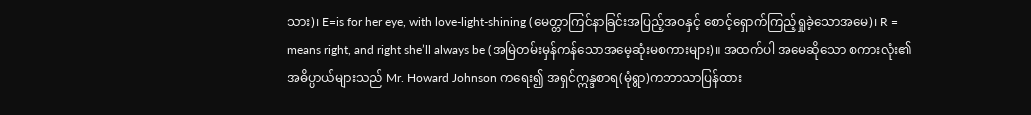သား)၊ E=is for her eye, with love-light-shining (မေတ္တာကြင်နာခြင်းအပြည့်အဝနှင့် စောင့်ရှောက်ကြည့်ရှုခဲ့သောအမေ)၊ R = means right, and right she’ll always be (အမြဲတမ်းမှန်ကန်သောအမေ့ဆုံးမစကားများ)။ အထက်ပါ အမေဆိုသော စကားလုံး၏ အဓိပ္ပာယ်များသည် Mr. Howard Johnson ကရေး၍ အရှင်ဣန္ဒစာရ(မုံရွာ)ကဘာသာပြန်ထား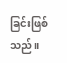ခြင်းဖြစ်သည်။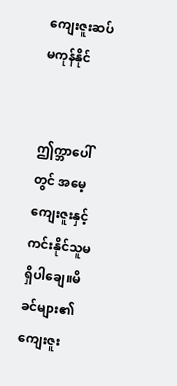ကျေးဇူးဆပ်မကုန်နိုင်


ဤက္ဘာပေါ်တွင် အမေ့ကျေးဇူးနှင့် ကင်းနိုင်သူမရှိပါချေ။မိခင်များ၏ ကျေးဇူး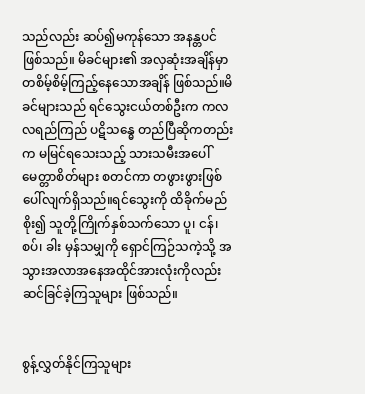သည်လည်း ဆပ်၍မကုန်သော အနန္တပင်ဖြစ်သည်။ မိခင်များ၏ အလှဆုံးအချိန်မှာ တစိမ့်စိမ့်ကြည့်နေသောအချိန် ဖြစ်သည်။မိခင်များသည် ရင်သွေးငယ်တစ်ဦးက ကလလရည်ကြည် ပဋိသန္ဓေ တည်ပြီဆိုကတည်းက မမြင်ရသေးသည့် သားသမီးအပေါ် မေတ္တာစိတ်များ စတင်ကာ တဖွားဖွားဖြစ်ပေါ်လျက်ရှိသည်။ရင်သွေးကို ထိခိုက်မည်စိုး၍ သူတို့ကြိုက်နှစ်သက်သော ပူ၊ ငန်၊စပ်၊ ခါး မှန်သမျှကို ရှောင်ကြဉ်သကဲ့သို့ အသွားအလာအနေအထိုင်အားလုံးကိုလည်း ဆင်ခြင်ခဲ့ကြသူများ ဖြစ်သည်။


စွန့်လွှတ်နိုင်ကြသူများ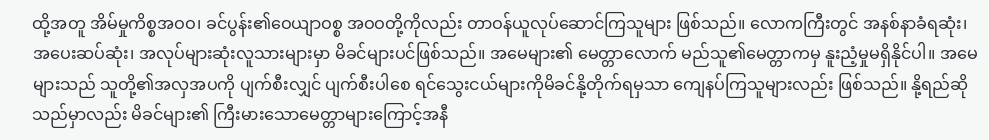ထို့အတူ အိမ်မှုကိစ္စအဝဝ၊ ခင်ပွန်း၏ဝေယျာဝစ္စ အဝဝတို့ကိုလည်း တာဝန်ယူလုပ်ဆောင်ကြသူများ ဖြစ်သည်။ လောကကြီးတွင် အနစ်နာခံရဆုံး၊ အပေးဆပ်ဆုံး၊ အလုပ်များဆုံးလူသားများမှာ မိခင်များပင်ဖြစ်သည်။ အမေများ၏ မေတ္တာလောက် မည်သူ၏မေတ္တာကမှ နူးညံ့မှုမရှိနိုင်ပါ။ အမေများသည် သူတို့၏အလှအပကို ပျက်စီးလျှင် ပျက်စီးပါစေ ရင်သွေးငယ်များကိုမိခင်နို့တိုက်ရမှသာ ကျေနပ်ကြသူများလည်း ဖြစ်သည်။ နို့ရည်ဆိုသည်မှာလည်း မိခင်များ၏ ကြီးမားသောမေတ္တာများကြောင့်အနီ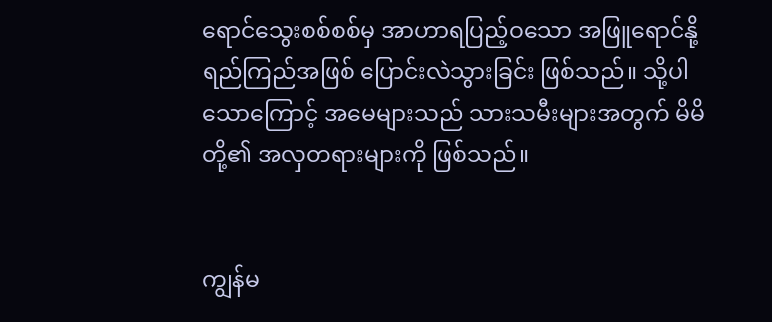ရောင်သွေးစစ်စစ်မှ အာဟာရပြည့်ဝသော အဖြူရောင်နို့ရည်ကြည်အဖြစ် ပြောင်းလဲသွားခြင်း ဖြစ်သည်။ သို့ပါသောကြောင့် အမေများသည် သားသမီးများအတွက် မိမိတို့၏ အလှတရားများကို ဖြစ်သည်။


ကျွန်မ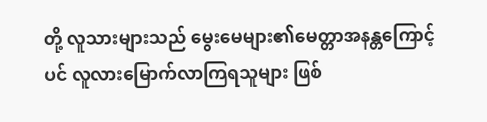တို့ လူသားများသည် မွေးမေများ၏မေတ္တာအနန္တကြောင့်ပင် လူလားမြောက်လာကြရသူများ ဖြစ်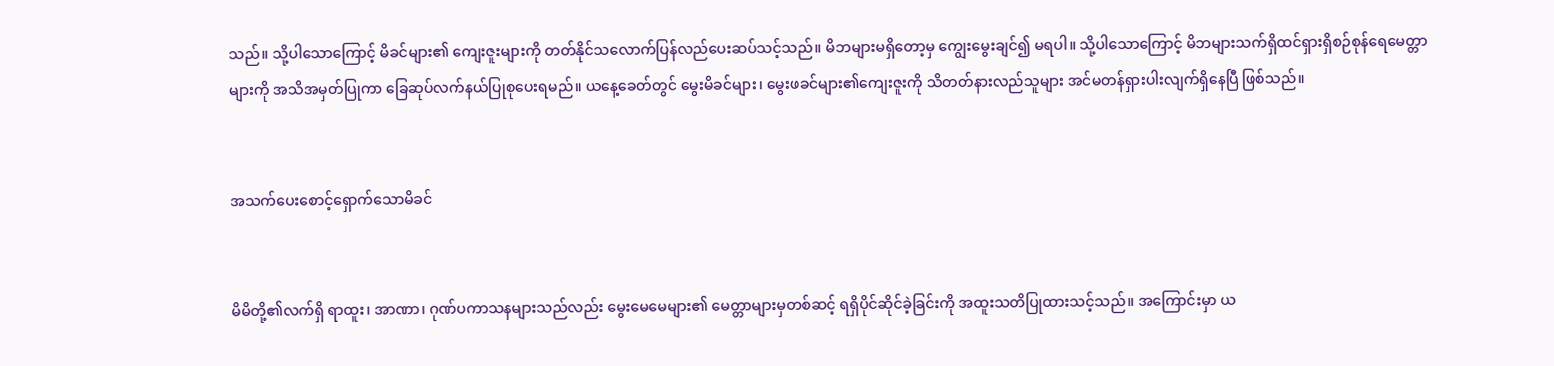သည်။ သို့ပါသောကြောင့် မိခင်များ၏ ကျေးဇူးများကို တတ်နိုင်သလောက်ပြန်လည်ပေးဆပ်သင့်သည်။ မိဘများမရှိတော့မှ ကျွေးမွေးချင်၍ မရပါ။ သို့ပါသောကြောင့် မိဘများသက်ရှိထင်ရှားရှိစဉ်စုန်ရေမေတ္တာများကို အသိအမှတ်ပြုကာ ခြေဆုပ်လက်နယ်ပြုစုပေးရမည်။ ယနေ့ခေတ်တွင် မွေးမိခင်များ၊ မွေးဖခင်များ၏ကျေးဇူးကို သိတတ်နားလည်သူများ အင်မတန်ရှားပါးလျက်ရှိနေပြီ ဖြစ်သည်။


အသက်ပေးစောင့်ရှောက်သောမိခင်


မိမိတို့၏လက်ရှိ ရာထူး၊ အာဏာ၊ ဂုဏ်ပကာသနများသည်လည်း မွေးမေမေများ၏ မေတ္တာများမှတစ်ဆင့် ရရှိပိုင်ဆိုင်ခဲ့ခြင်းကို အထူးသတိပြုထားသင့်သည်။ အကြောင်းမှာ ယ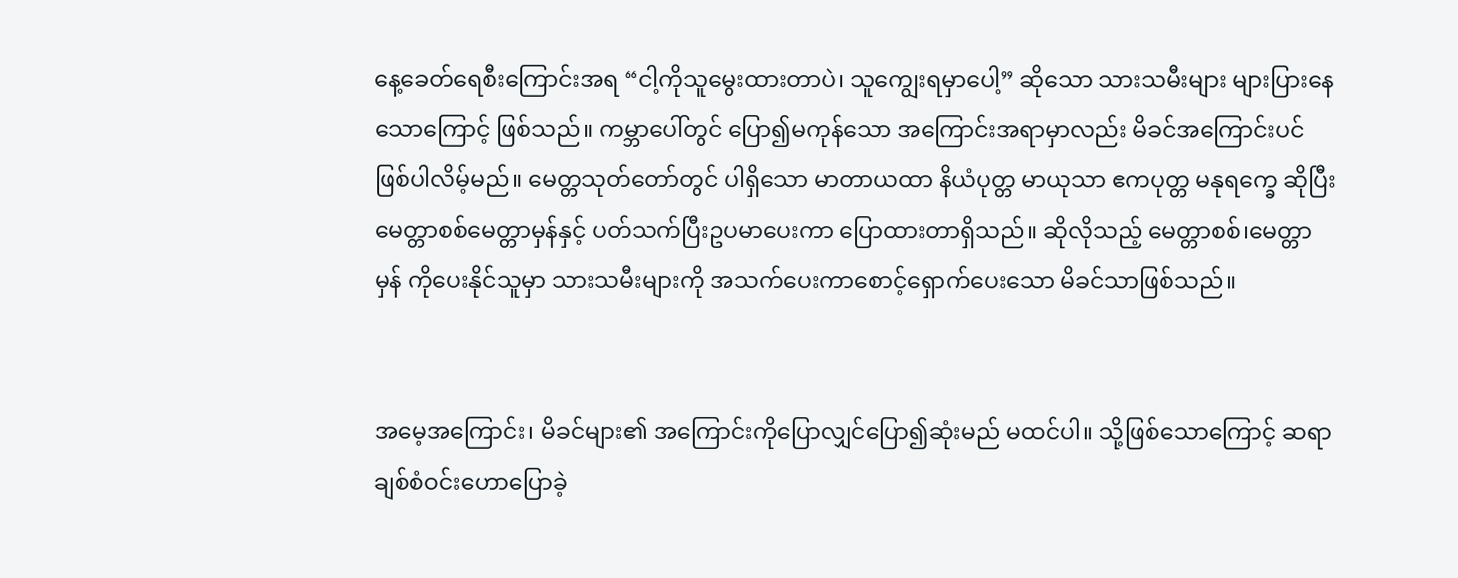နေ့ခေတ်ရေစီးကြောင်းအရ “ငါ့ကိုသူမွေးထားတာပဲ၊ သူကျွေးရမှာပေါ့” ဆိုသော သားသမီးများ များပြားနေသောကြောင့် ဖြစ်သည်။ ကမ္ဘာပေါ်တွင် ပြော၍မကုန်သော အကြောင်းအရာမှာလည်း မိခင်အကြောင်းပင် ဖြစ်ပါလိမ့်မည်။ မေတ္တသုတ်တော်တွင် ပါရှိသော မာတာယထာ နိယံပုတ္တ မာယုသာ ဧကပုတ္တ မနုရက္ခေ ဆိုပြီး မေတ္တာစစ်မေတ္တာမှန်နှင့် ပတ်သက်ပြီးဥပမာပေးကာ ပြောထားတာရှိသည်။ ဆိုလိုသည့် မေတ္တာစစ်၊မေတ္တာမှန် ကိုပေးနိုင်သူမှာ သားသမီးများကို အသက်ပေးကာစောင့်ရှောက်ပေးသော မိခင်သာဖြစ်သည်။


အမေ့အကြောင်း၊ မိခင်များ၏ အကြောင်းကိုပြောလျှင်ပြော၍ဆုံးမည် မထင်ပါ။ သို့ဖြစ်သောကြောင့် ဆရာချစ်စံဝင်းဟောပြောခဲ့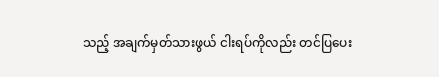သည့် အချက်မှတ်သားဖွယ် ငါးရပ်ကိုလည်း တင်ပြပေး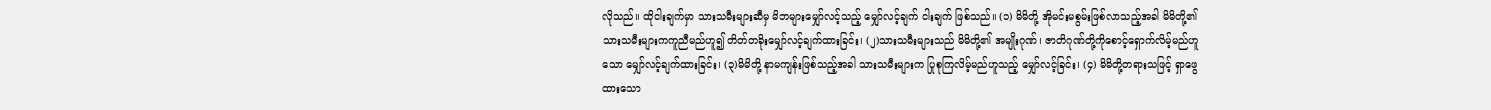လိုသည်။ ထိုငါးချက်မှာ သားသမီးများဆီမှ မိဘများမျှော်လင့်သည့် မျှော်လင့်ချက် ငါးချက် ဖြစ်သည်။ (၁) မိမိတို့ အိုမင်းမစွမ်းဖြစ်လာသည့်အခါ မိမိတို့၏ သားသမီးများကကူညီမည်ဟူ၍ တိတ်တခိုးမျှော်လင့်ချက်ထားခြင်း၊ (၂)သားသမီးများသည် မိမိတို့၏ အမျိုးဂုဏ်၊ ဇာတိဂုဏ်တို့ကိုစောင့်ရှောက်လိမ့်မည်ဟူသော မျှော်လင့်ချက်ထားခြင်း၊ (၃)မိမိတို့ နာမကျန်းဖြစ်သည့်အခါ သားသမီးများက ပြုစုကြလိမ့်မည်ဟူသည့် မျှော်လင့်ခြင်း၊ (၄) မိမိတို့တရားသဖြင့် ရှာဖွေထားသော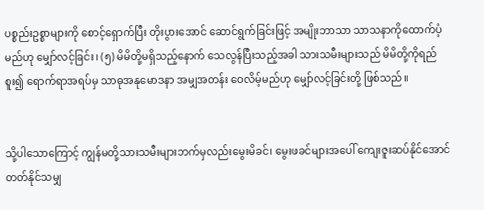ပစ္စည်းဥစ္စာများကို စောင့်ရှောက်ပြီး တိုးပွားအောင် ဆောင်ရွက်ခြင်းဖြင့် အမျိုးဘာသာ သာသနာကိုထောက်ပံ့မည်ဟု မျှော်လင့်ခြင်း၊ (၅) မိမိတို့မရှိသည့်နောက် သေလွန်ပြီးသည့်အခါ သားသမီးများသည် မိမိတို့ကိုရည်စူး၍ ရောက်ရာအရပ်မှ သာဓုအနုမောဒနာ အမျှအတန်း ဝေလိမ့်မည်ဟု မျှော်လင့်ခြင်းတို့ ဖြစ်သည်။


သို့ပါသောကြောင့် ကျွန်မတို့သားသမီးများဘက်မှလည်းမွေးမိခင်၊ မွေးဖခင်များအပေါ် ကျေးဇူးဆပ်နိုင်အောင် တတ်နိုင်သမျှ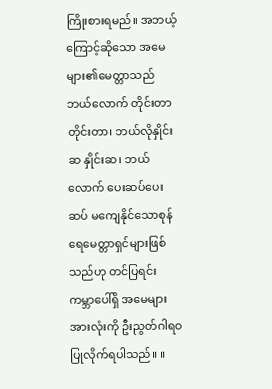ကြိုးစားရမည်။ အဘယ့်ကြောင့်ဆိုသော အမေများ၏မေတ္တာသည် ဘယ်လောက် တိုင်းတာတိုင်းတာ၊ ဘယ်လိုနှိုင်းဆ နှိုင်းဆ၊ ဘယ်လောက် ပေးဆပ်ပေးဆပ် မကျေနိုင်သောစုန်ရေမေတ္တာရှင်များဖြစ်သည်ဟု တင်ပြရင်း ကမ္ဘာပေါ်ရှိ အမေများအားလုံးကို ဦးညွတ်ဂါရဝပြုလိုက်ရပါသည်။ ။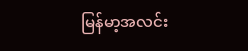မြန်မာ့အလင်း